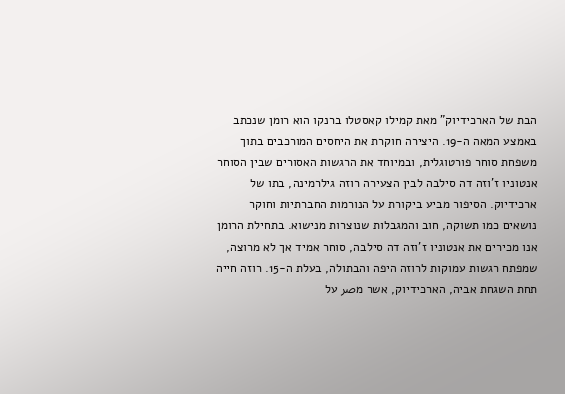הבת של הארכידיוק” מאת קמילו קאסטלו ברנקו הוא רומן שנכתב באמצע המאה ה-19. היצירה חוקרת את היחסים המורכבים בתוך משפחת סוחר פורטוגלית, ובמיוחד את הרגשות האסורים שבין הסוחר אנטוניו ז’וזה דה סילבה לבין הצעירה רוזה גילרמינה, בתו של ארכידיוק. הסיפור מביע ביקורת על הנורמות החברתיות וחוקר נושאים כמו תשוקה, חוב והמגבלות שנוצרות מנישוא. בתחילת הרומן אנו מכירים את אנטוניו ז’וזה דה סילבה, סוחר אמיד אך לא מרוצה, שמפתח רגשות עמוקות לרוזה היפה והבתולה, בעלת ה-15. רוזה חייה תחת השגחת אביה, הארכידיוק, אשר מصر על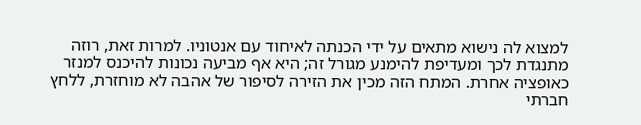למצוא לה נישוא מתאים על ידי הכנתה לאיחוד עם אנטוניו. למרות זאת, רוזה מתנגדת לכך ומעדיפת להימנע מגורל זה; היא אף מביעה נכונות להיכנס למנזר כאופציה אחרת. המתח הזה מכין את הזירה לסיפור של אהבה לא מוחזרת, ללחץ חברתי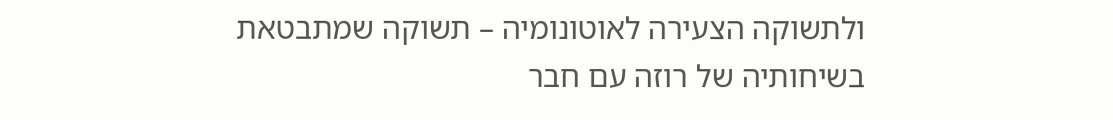ולתשוקה הצעירה לאוטונומיה – תשוקה שמתבטאת בשיחותיה של רוזה עם חבר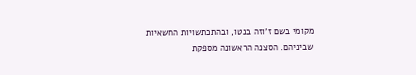מקומי בשם ז’וזה בנטו, ובהתכתשויות החשאיות שביניהם. הסצנה הראשונה מספקת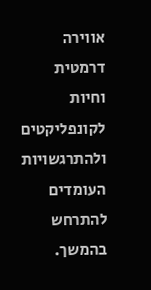אווירה דרמטית וחיות לקונפליקטים ולהתרגשויות העומדים להתרחש בהמשך.